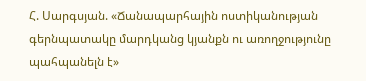Հ. Սարգսյան. «Ճանապարհային ոստիկանության գերնպատակը մարդկանց կյանքն ու առողջությունը պահպանելն է»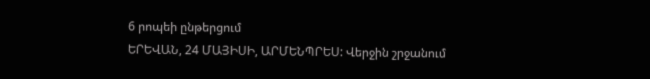6 րոպեի ընթերցում
ԵՐԵՎԱՆ, 24 ՄԱՅԻՍԻ, ԱՐՄԵՆՊՐԵՍ: Վերջին շրջանում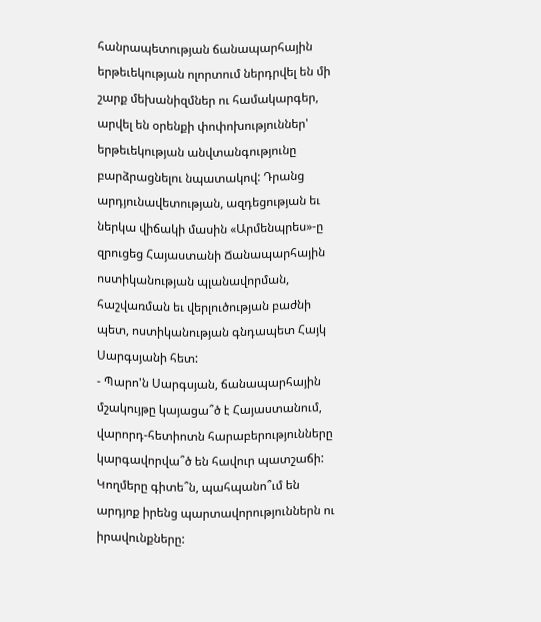հանրապետության ճանապարհային երթեւեկության ոլորտում ներդրվել են մի շարք մեխանիզմներ ու համակարգեր, արվել են օրենքի փոփոխություններ' երթեւեկության անվտանգությունը բարձրացնելու նպատակով: Դրանց արդյունավետության, ազդեցության եւ ներկա վիճակի մասին «Արմենպրես»-ը զրուցեց Հայաստանի Ճանապարհային ոստիկանության պլանավորման, հաշվառման եւ վերլուծության բաժնի պետ, ոստիկանության գնդապետ Հայկ Սարգսյանի հետ:
- Պարո'ն Սարգսյան, ճանապարհային մշակույթը կայացա՞ծ է Հայաստանում, վարորդ-հետիոտն հարաբերությունները կարգավորվա՞ծ են հավուր պատշաճի: Կողմերը գիտե՞ն, պահպանո՞ւմ են արդյոք իրենց պարտավորություններն ու իրավունքները: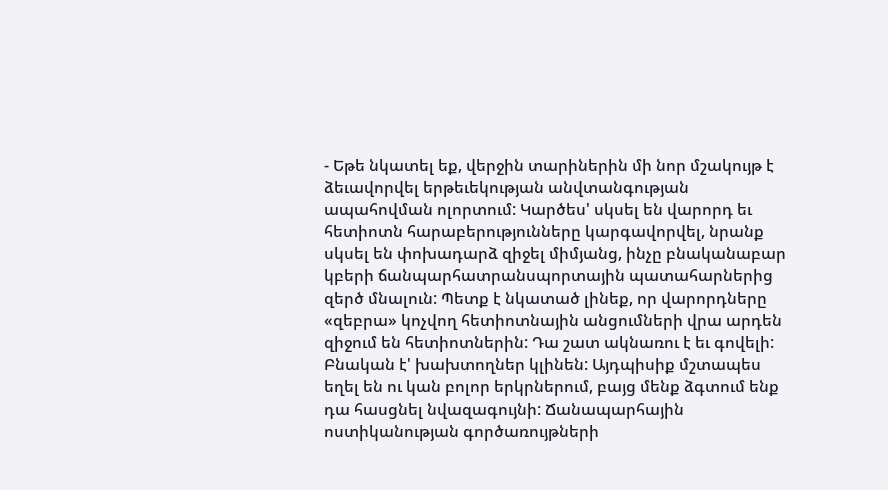- Եթե նկատել եք, վերջին տարիներին մի նոր մշակույթ է ձեւավորվել երթեւեկության անվտանգության ապահովման ոլորտում: Կարծես' սկսել են վարորդ եւ հետիոտն հարաբերությունները կարգավորվել, նրանք սկսել են փոխադարձ զիջել միմյանց, ինչը բնականաբար կբերի ճանպարհատրանսպորտային պատահարներից զերծ մնալուն: Պետք է նկատած լինեք, որ վարորդները «զեբրա» կոչվող հետիոտնային անցումների վրա արդեն զիջում են հետիոտներին: Դա շատ ակնառու է եւ գովելի: Բնական է' խախտողներ կլինեն: Այդպիսիք մշտապես եղել են ու կան բոլոր երկրներում, բայց մենք ձգտում ենք դա հասցնել նվազագույնի: Ճանապարհային ոստիկանության գործառույթների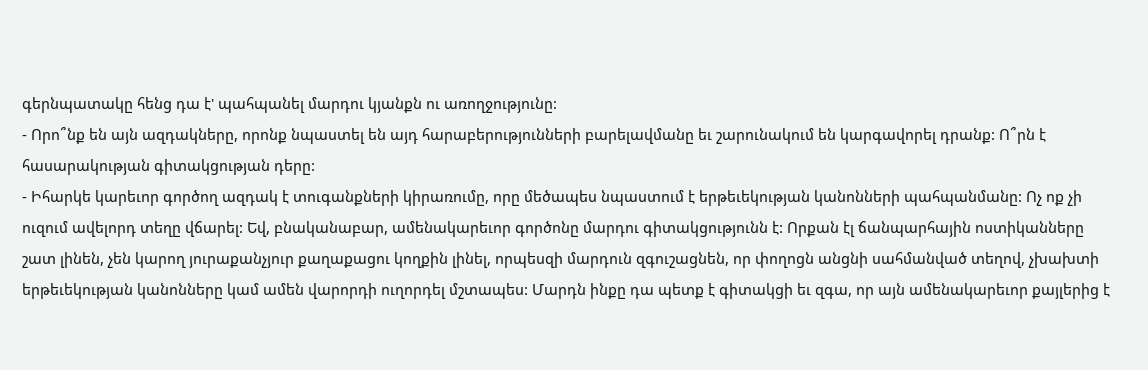գերնպատակը հենց դա է' պահպանել մարդու կյանքն ու առողջությունը:
- Որո՞նք են այն ազդակները, որոնք նպաստել են այդ հարաբերությունների բարելավմանը եւ շարունակում են կարգավորել դրանք: Ո՞րն է հասարակության գիտակցության դերը:
- Իհարկե կարեւոր գործող ազդակ է տուգանքների կիրառումը, որը մեծապես նպաստում է երթեւեկության կանոնների պահպանմանը: Ոչ ոք չի ուզում ավելորդ տեղը վճարել: Եվ, բնականաբար, ամենակարեւոր գործոնը մարդու գիտակցությունն է: Որքան էլ ճանպարհային ոստիկանները շատ լինեն, չեն կարող յուրաքանչյուր քաղաքացու կողքին լինել, որպեսզի մարդուն զգուշացնեն, որ փողոցն անցնի սահմանված տեղով, չխախտի երթեւեկության կանոնները կամ ամեն վարորդի ուղորդել մշտապես: Մարդն ինքը դա պետք է գիտակցի եւ զգա, որ այն ամենակարեւոր քայլերից է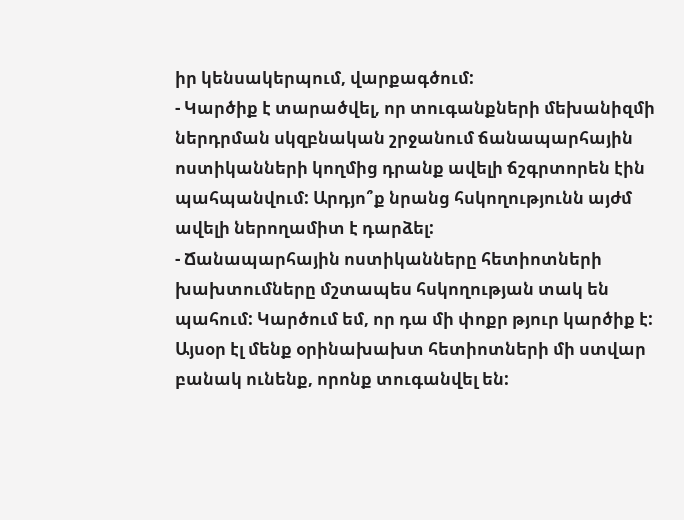իր կենսակերպում, վարքագծում:
- Կարծիք է տարածվել, որ տուգանքների մեխանիզմի ներդրման սկզբնական շրջանում ճանապարհային ոստիկանների կողմից դրանք ավելի ճշգրտորեն էին պահպանվում: Արդյո՞ք նրանց հսկողությունն այժմ ավելի ներողամիտ է դարձել:
- Ճանապարհային ոստիկանները հետիոտների խախտումները մշտապես հսկողության տակ են պահում: Կարծում եմ, որ դա մի փոքր թյուր կարծիք է: Այսօր էլ մենք օրինախախտ հետիոտների մի ստվար բանակ ունենք, որոնք տուգանվել են: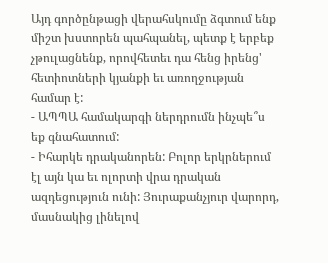Այդ գործընթացի վերահսկումը ձգտում ենք միշտ խստորեն պահպանել, պետք է երբեք չթուլացնենք, որովհետեւ դա հենց իրենց' հետիոտների կյանքի եւ առողջության համար է:
- ԱՊՊԱ համակարգի ներդրումն ինչպե՞ս եք գնահատում:
- Իհարկե դրականորեն: Բոլոր երկրներում էլ այն կա եւ ոլորտի վրա դրական ազդեցություն ունի: Յուրաքանչյուր վարորդ, մասնակից լինելով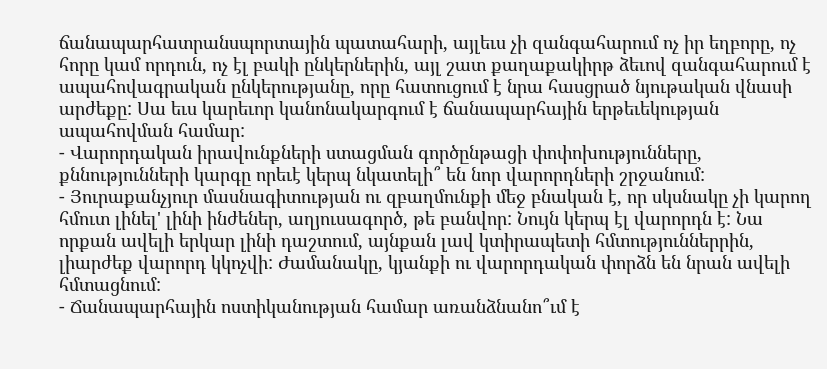ճանապարհատրանսպորտային պատահարի, այլեւս չի զանգահարում ոչ իր եղբորը, ոչ հորը կամ որդուն, ոչ էլ բակի ընկերներին, այլ շատ քաղաքակիրթ ձեւով զանգահարում է ապահովագրական ընկերությանը, որը հատուցում է նրա հասցրած նյութական վնասի արժեքը: Սա եւս կարեւոր կանոնակարգում է ճանապարհային երթեւեկության ապահովման համար:
- Վարորդական իրավունքների ստացման գործընթացի փոփոխությունները, քննությունների կարգը որեւէ կերպ նկատելի՞ են նոր վարորդների շրջանում:
- Յուրաքանչյուր մասնագիտության ու զբաղմունքի մեջ բնական է, որ սկսնակը չի կարող հմուտ լինել' լինի ինժեներ, աղյուսագործ, թե բանվոր: Նույն կերպ էլ վարորդն է: Նա որքան ավելի երկար լինի դաշտում, այնքան լավ կտիրապետի հմտություններրին, լիարժեք վարորդ կկոչվի: Ժամանակը, կյանքի ու վարորդական փորձն են նրան ավելի հմտացնում:
- Ճանապարհային ոստիկանության համար առանձնանո՞ւմ է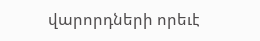վարորդների որեւէ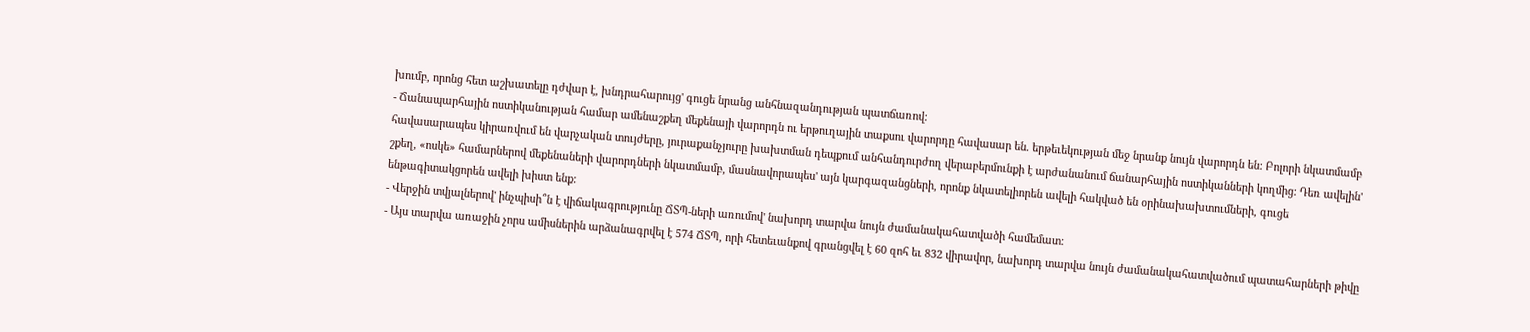խումբ, որոնց հետ աշխատելը դժվար է, խնդրահարույց' գուցե նրանց անհնազանդության պատճառով:
- Ճանապարհային ոստիկանության համար ամենաշքեղ մեքենայի վարորդն ու երթուղային տաքսու վարորդը հավասար են. երթեւեկության մեջ նրանք նույն վարորդն են: Բոլորի նկատմամբ հավասարապես կիրառվում են վարչական տույժերը, յուրաքանչյուրը խախտման դեպքում անհանդուրժող վերաբերմունքի է արժանանում ճանարհային ոստիկանների կողմից: Դեռ ավելին' շքեղ, «ոսկե» համարներով մեքենաների վարորդների նկատմամբ, մասնավորապես' այն կարգազանցների, որոնք նկատելիորեն ավելի հակված են օրինախախտումների, գուցե ենթագիտակցորեն ավելի խիստ ենք:
- Վերջին տվյալներով' ինչպիսի՞ն է վիճակագրությունը ՃՏՊ-ների առումով' նախորդ տարվա նույն ժամանակահատվածի համեմատ:
- Այս տարվա առաջին չորս ամիսներին արձանագրվել է 574 ՃՏՊ, որի հետեւանքով գրանցվել է 60 զոհ եւ 832 վիրավոր, նախորդ տարվա նույն ժամանակահատվածում պատահարների թիվը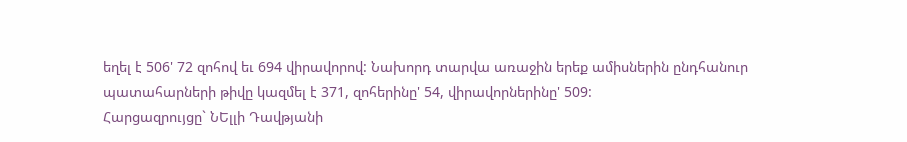եղել է 506' 72 զոհով եւ 694 վիրավորով: Նախորդ տարվա առաջին երեք ամիսներին ընդհանուր պատահարների թիվը կազմել է 371, զոհերինը' 54, վիրավորներինը' 509:
Հարցազրույցը` ՆԵլլի Դավթյանի